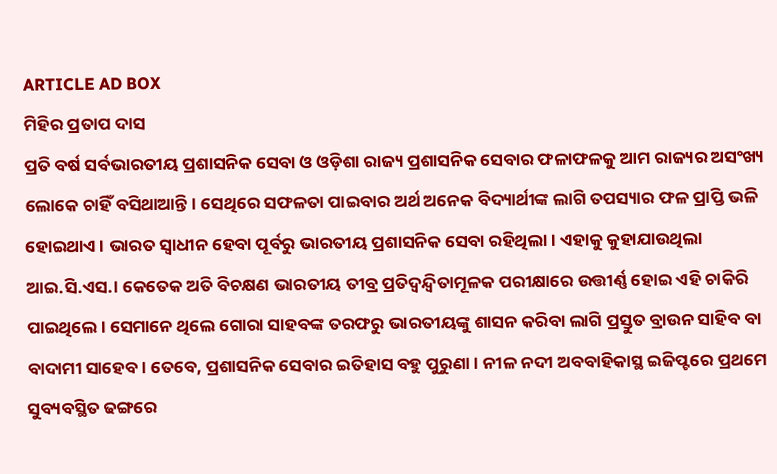ARTICLE AD BOX
ମିହିର ପ୍ରତାପ ଦାସ
ପ୍ରତି ବର୍ଷ ସର୍ବଭାରତୀୟ ପ୍ରଶାସନିକ ସେବା ଓ ଓଡ଼ିଶା ରାଜ୍ୟ ପ୍ରଶାସନିକ ସେବାର ଫଳାଫଳକୁ ଆମ ରାଜ୍ୟର ଅସଂଖ୍ୟ ଲୋକେ ଚାହିଁ ବସିଥାଆନ୍ତି। ସେଥିରେ ସଫଳତା ପାଇବାର ଅର୍ଥ ଅନେକ ବିଦ୍ୟାର୍ଥୀଙ୍କ ଲାଗି ତପସ୍ୟାର ଫଳ ପ୍ରାପ୍ତି ଭଳି ହୋଇଥାଏ। ଭାରତ ସ୍ୱାଧୀନ ହେବା ପୂର୍ବରୁ ଭାରତୀୟ ପ୍ରଶାସନିକ ସେବା ରହିଥିଲା। ଏହାକୁ କୁହାଯାଉଥିଲା ଆଇ.ସି.ଏସ.। କେତେକ ଅତି ବିଚକ୍ଷଣ ଭାରତୀୟ ତୀବ୍ର ପ୍ରତିଦ୍ବନ୍ଦ୍ବିତାମୂଳକ ପରୀକ୍ଷାରେ ଉତ୍ତୀର୍ଣ୍ଣ ହୋଇ ଏହି ଚାକିରି ପାଇଥିଲେ। ସେମାନେ ଥିଲେ ଗୋରା ସାହବଙ୍କ ତରଫରୁ ଭାରତୀୟଙ୍କୁ ଶାସନ କରିବା ଲାଗି ପ୍ରସ୍ତୁତ ବ୍ରାଉନ ସାହିବ ବା ବାଦାମୀ ସାହେବ। ତେବେ, ପ୍ରଶାସନିକ ସେବାର ଇତିହାସ ବହୁ ପୁରୁଣା। ନୀଳ ନଦୀ ଅବବାହିକାସ୍ଥ ଇଜିପ୍ଟରେ ପ୍ରଥମେ ସୁବ୍ୟବସ୍ଥିତ ଢଙ୍ଗରେ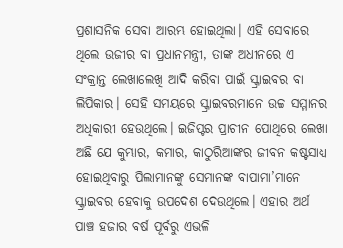ପ୍ରଶାସନିକ ସେବା ଆରମ୍ଭ ହୋଇଥିଲା। ଏହି ସେବାରେ ଥିଲେ ଉଜୀର ବା ପ୍ରଧାନମନ୍ତ୍ରୀ, ତାଙ୍କ ଅଧୀନରେ ଏ ସଂକ୍ରାନ୍ତ ଲେଖାଲେଖି ଆଦି କରିବା ପାଇଁ ସ୍କ୍ରାଇବର ବା ଲିପିକାର। ସେହି ସମୟରେ ସ୍କ୍ରାଇବରମାନେ ଉଚ୍ଚ ସମ୍ମାନର ଅଧିକାରୀ ହେଉଥିଲେ। ଇଜିପ୍ଟର ପ୍ରାଚୀନ ପୋଥିରେ ଲେଖା ଅଛି ଯେ କୁମ୍ଭାର, କମାର, କାଠୁରିଆଙ୍କର ଜୀବନ କଷ୍ଟସାଧ୍ୟ ହୋଇଥିବାରୁ ପିଲାମାନଙ୍କୁ ସେମାନଙ୍କ ବାପାମା’ମାନେ ସ୍କ୍ରାଇବର ହେବାକୁ ଉପଦେଶ ଦେଉଥିଲେ। ଏହାର ଅର୍ଥ ପାଞ୍ଚ ହଜାର ବର୍ଷ ପୂର୍ବରୁ ଏଭଳି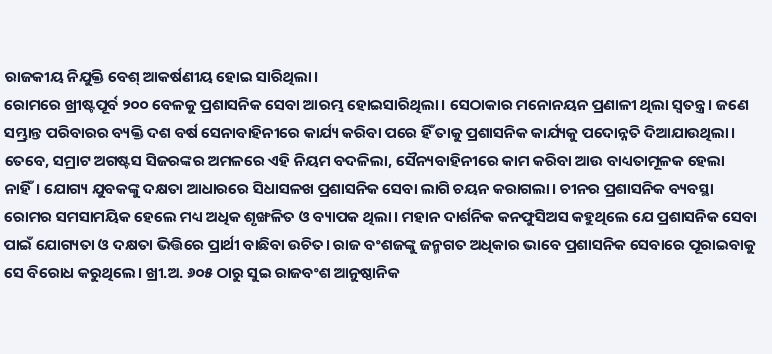ରାଜକୀୟ ନିଯୁକ୍ତି ବେଶ୍ ଆକର୍ଷଣୀୟ ହୋଇ ସାରିଥିଲା।
ରୋମରେ ଖ୍ରୀଷ୍ଟପୂର୍ବ ୨୦୦ ବେଳକୁ ପ୍ରଶାସନିକ ସେବା ଆରମ୍ଭ ହୋଇସାରିଥିଲା। ସେଠାକାର ମନୋନୟନ ପ୍ରଣାଳୀ ଥିଲା ସ୍ବତନ୍ତ୍ର। ଜଣେ ସମ୍ଭ୍ରାନ୍ତ ପରିବାରର ବ୍ୟକ୍ତି ଦଶ ବର୍ଷ ସେନାବାହିନୀରେ କାର୍ଯ୍ୟ କରିବା ପରେ ହିଁ ତାକୁ ପ୍ରଶାସନିକ କାର୍ଯ୍ୟକୁ ପଦୋନ୍ନତି ଦିଆଯାଉଥିଲା। ତେବେ, ସମ୍ରାଟ ଅଗଷ୍ଟସ ସିଜରଙ୍କର ଅମଳରେ ଏହି ନିୟମ ବଦଳିଲା, ସୈନ୍ୟବାହିନୀରେ କାମ କରିବା ଆଉ ବାଧ୍ୟତାମୂଳକ ହେଲା ନାହିଁ। ଯୋଗ୍ୟ ଯୁବକଙ୍କୁ ଦକ୍ଷତା ଆଧାରରେ ସିଧାସଳଖ ପ୍ରଶାସନିକ ସେବା ଲାଗି ଚୟନ କରାଗଲା। ଚୀନର ପ୍ରଶାସନିକ ବ୍ୟବସ୍ଥା ରୋମର ସମସାମୟିକ ହେଲେ ମଧ୍ୟ ଅଧିକ ଶୃଙ୍ଖଳିତ ଓ ବ୍ୟାପକ ଥିଲା। ମହାନ ଦାର୍ଶନିକ କନଫୁସିଅସ କହୁଥିଲେ ଯେ ପ୍ରଶାସନିକ ସେବା ପାଇଁ ଯୋଗ୍ୟତା ଓ ଦକ୍ଷତା ଭିତ୍ତିରେ ପ୍ରାର୍ଥୀ ବାଛିବା ଉଚିତ। ରାଜ ବଂଶଜଙ୍କୁ ଜନ୍ମଗତ ଅଧିକାର ଭାବେ ପ୍ରଶାସନିକ ସେବାରେ ପୂରାଇବାକୁ ସେ ବିରୋଧ କରୁଥିଲେ। ଖ୍ରୀ.ଅ. ୬୦୫ ଠାରୁ ସୁଇ ରାଜବଂଶ ଆନୁଷ୍ଠାନିକ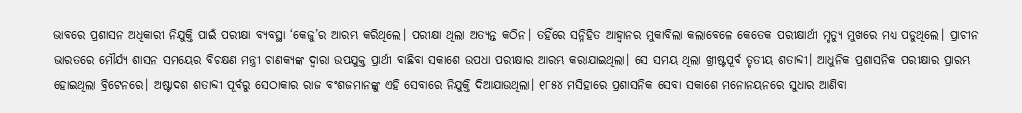ଭାବରେ ପ୍ରଶାସନ ଅଧିକାରୀ ନିଯୁକ୍ତି ପାଇଁ ପରୀକ୍ଷା ବ୍ୟବସ୍ଥା ‘କେଜୁ’ର ଆରମ୍ଭ କରିଥିଲେ। ପରୀକ୍ଷା ଥିଲା ଅତ୍ୟନ୍ତ କଠିନ। ତହିଁରେ ସନ୍ନିହିତ ଆହ୍ବାନର ମୁକାବିଲା କଲାବେଳେ କେତେକ ପରୀକ୍ଷାର୍ଥୀ ମୃତ୍ୟୁ ମୁଖରେ ମଧ୍ୟ ପଡୁଥିଲେ। ପ୍ରାଚୀନ ଭାରତରେ ମୌର୍ଯ୍ୟ ଶାସନ ସମୟେର ବିଚକ୍ଷଣ ମନ୍ତ୍ରୀ ଚାଣକ୍ୟଙ୍କ ଦ୍ବାରା ଉପଯୁକ୍ତ ପ୍ରାର୍ଥୀ ବାଛିବା ସକାଶେ ଉପଧା ପରୀକ୍ଷାର ଆରମ୍ଭ କରାଯାଇଥିଲା। ସେ ସମୟ ଥିଲା ଖ୍ରୀଷ୍ଟପୂର୍ବ ତୃତୀୟ ଶତାବ୍ଦୀ। ଆଧୁନିକ ପ୍ରଶାସନିକ ପରୀକ୍ଷାର ପ୍ରାରମ୍ଭ ହୋଇଥିଲା ବ୍ରିଟେନରେ। ଅଷ୍ଟାଦଶ ଶତାବ୍ଦୀ ପୂର୍ବରୁ ସେଠାକାର ରାଜ ବଂଶଜମାନଙ୍କୁ ଏହି ସେବାରେ ନିଯୁକ୍ତି ଦିଆଯାଉଥିଲା। ୧୮୫୪ ମସିହାରେ ପ୍ରଶାସନିକ ସେବା ସକାଶେ ମନୋନୟନରେ ସୁଧାର ଆଣିବା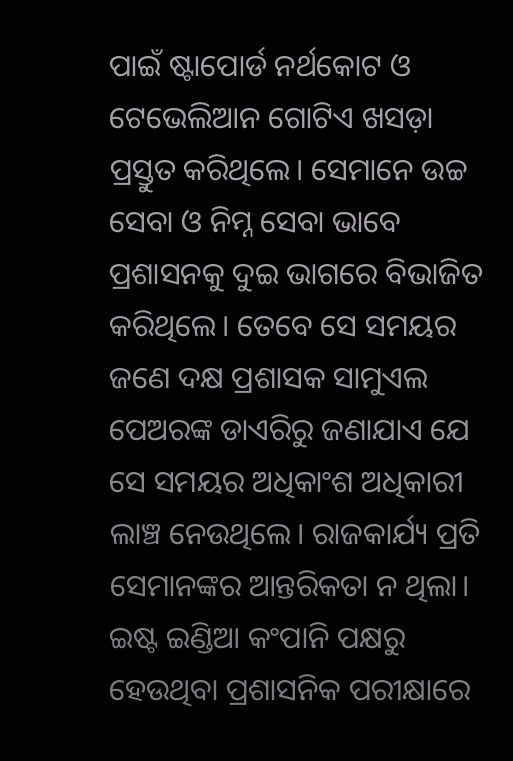ପାଇଁ ଷ୍ଟାପୋର୍ଡ ନର୍ଥକୋଟ ଓ ଟେଭେଲିଆନ ଗୋଟିଏ ଖସଡ଼ା ପ୍ରସ୍ତୁତ କରିଥିଲେ। ସେମାନେ ଉଚ୍ଚ ସେବା ଓ ନିମ୍ନ ସେବା ଭାବେ ପ୍ରଶାସନକୁ ଦୁଇ ଭାଗରେ ବିଭାଜିତ କରିଥିଲେ। ତେବେ ସେ ସମୟର ଜଣେ ଦକ୍ଷ ପ୍ରଶାସକ ସାମୁଏଲ ପେଅରଙ୍କ ଡାଏରିରୁ ଜଣାଯାଏ ଯେ ସେ ସମୟର ଅଧିକାଂଶ ଅଧିକାରୀ ଲାଞ୍ଚ ନେଉଥିଲେ। ରାଜକାର୍ଯ୍ୟ ପ୍ରତି ସେମାନଙ୍କର ଆନ୍ତରିକତା ନ ଥିଲା।
ଇଷ୍ଟ ଇଣ୍ଡିଆ କଂପାନି ପକ୍ଷରୁ ହେଉଥିବା ପ୍ରଶାସନିକ ପରୀକ୍ଷାରେ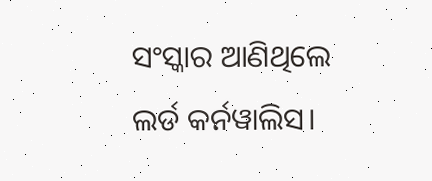ସଂସ୍କାର ଆଣିଥିଲେ ଲର୍ଡ କର୍ନୱାଲିସ।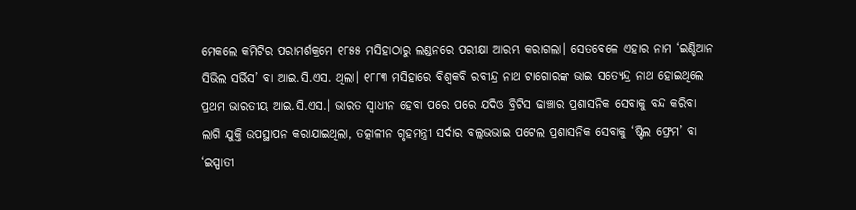ମେକଲେ କମିଟିର ପରାମର୍ଶକ୍ରମେ ୧୮୫୫ ମସିହାଠାରୁ ଲଣ୍ଡନରେ ପରୀକ୍ଷା ଆରମ୍ଭ କରାଗଲା। ସେତବେଳେ ଏହାର ନାମ ‘ଇଣ୍ଡିଆନ ସିଭିଲ ସର୍ଭିସ’ ବା ଆଇ.ସି.ଏସ. ଥିଲା। ୧୮୮୩ ମସିହାରେ ବିଶ୍ୱକବି ରବୀନ୍ଦ୍ର ନାଥ ଟାଗୋରଙ୍କ ଭାଇ ସତ୍ୟେନ୍ଦ୍ର ନାଥ ହୋଇଥିଲେ ପ୍ରଥମ ଭାରତୀୟ ଆଇ.ସି.ଏସ.। ଭାରତ ସ୍ବାଧୀନ ହେବା ପରେ ପରେ ଯଦିଓ ବ୍ରିଟିସ ଢାଞ୍ଚାର ପ୍ରଶାସନିକ ସେବାକୁ ବନ୍ଦ କରିବା ଲାଗି ଯୁକ୍ତି ଉପସ୍ଥାପନ କରାଯାଇଥିଲା, ତତ୍କାଳୀନ ଗୃହମନ୍ତ୍ରୀ ସର୍ଦାର ବଲ୍ଲଭଭାଇ ପଟେଲ ପ୍ରଶାସନିକ ସେବାକୁ ‘ଷ୍ଟିଲ ଫ୍ରେମ’ ବା ‘ଇସ୍ପାତୀ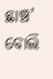ଛାଞ୍ଚ’ ବୋଲି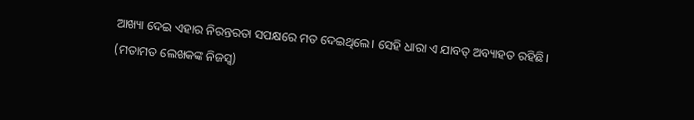ଆଖ୍ୟା ଦେଇ ଏହାର ନିରନ୍ତରତା ସପକ୍ଷରେ ମତ ଦେଇଥିଲେ। ସେହି ଧାରା ଏ ଯାବତ୍ ଅବ୍ୟାହତ ରହିଛି।
(ମତାମତ ଲେଖକଙ୍କ ନିଜସ୍ବ)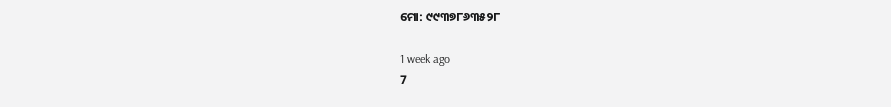ମୋ: ୯୯୩୭୮୬୩୫୨୮

1 week ago
7